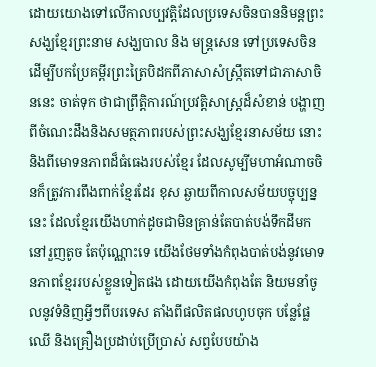ដោយយោងទៅលើកាលប្បវត្តិដែលប្រទេសចិនបាននិមន្តព្រះសង្ឃខ្មែរព្រះនាម សង្ឃបាល និង មន្ត្រសេន ទៅប្រទេសចិន ដើម្បីបកប្រែគម្ពីរព្រះត្រៃបិដកពីភាសាសំស្ក្រឹតទៅជាភាសាចិននេះ ចាត់ទុក ថាជាព្រឹត្តិការណ៍ប្រវត្តិសាស្ត្រដ៏សំខាន់ បង្ហាញពីចំណេះដឹងនិងសមត្ថភាពរបស់ព្រះសង្ឃខ្មែរនាសម័យ នោះ និងពីមោទនភាពដ៏ធំធេងរបស់ខ្មែរ ដែលសូម្បីមហាអំណាចចិនក៏ត្រូវការពឹងពាក់ខ្មែរដែរ ខុស ឆ្ងាយពីកាលសម័យបច្ចុប្បន្ននេះ ដែលខ្មែរយើងហាក់ដូចជាមិនគ្រាន់តែបាត់បង់ទឹកដីមកនៅរួញតូច តែប៉ុណ្ណោះទេ យើងថែមទាំងកំពុងបាត់បង់នូវមោទនភាពខ្មែររបស់ខ្លួនទៀតផង ដោយយើងកំពុងតែ និយមនាំចូលនូវទំនិញអ្វីៗពីបរទេស តាំងពីផលិតផលហូបចុក បន្លែផ្លែឈើ និងគ្រឿងប្រដាប់ប្រើប្រាស់ សព្វបែបយ៉ាង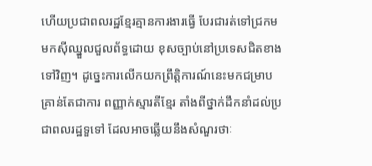ហើយប្រជាពលរដ្ឋខ្មែរគ្មានការងារធ្វើ បែរជារត់ទៅជ្រកមមកស៊ីឈ្នួលជួលព័ទ្ធដោយ ខុសច្បាប់នៅប្រទេសជិតខាងទៅវិញ។ ដូច្នេះការលើកយកព្រឹត្តិការណ៍នេះមកជម្រាប គ្រាន់តែជាការ ពញ្ញាក់ស្មារតីខ្មែរ តាំងពីថ្នាក់ដឹកនាំដល់ប្រជាពលរដ្ឋទួទៅ ដែលអាចឆ្លើយនឹងសំណួរថាៈ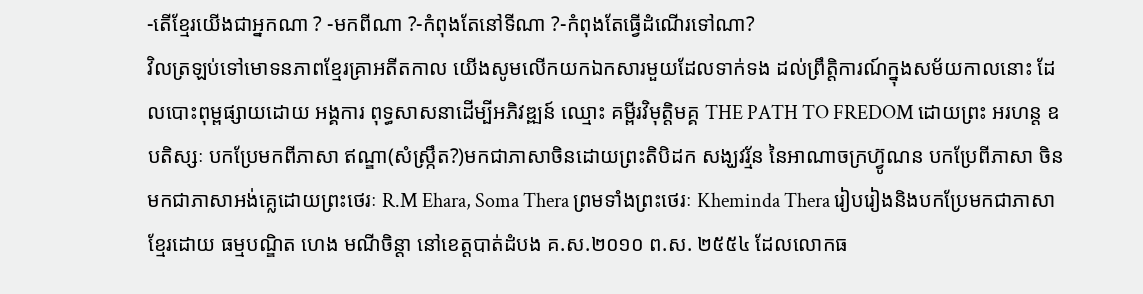-តើខ្មែរយើងជាអ្នកណា ? -មកពីណា ?-កំពុងតែនៅទីណា ?-កំពុងតែធ្វើដំណើរទៅណា?
វិលត្រឡប់ទៅមោទនភាពខ្មែរគ្រាអតីតកាល យើងសូមលើកយកឯកសារមួយដែលទាក់ទង ដល់ព្រឹត្តិការណ៍ក្នុងសម័យកាលនោះ ដែលបោះពុម្ពផ្សាយដោយ អង្គការ ពុទ្ធសាសនាដើម្បីអភិវឌ្ឍន៍ ឈ្មោះ គម្ពីរវិមុត្តិមគ្គ THE PATH TO FREDOM ដោយព្រះ អរហន្ត ឧបតិស្សៈ បកប្រែមកពីភាសា ឥណ្ឌា(សំស្ក្រឹត?)មកជាភាសាចិនដោយព្រះតិបិដក សង្ឃវរ័្មន នៃអាណាចក្រហ៊្វូណន បកប្រែពីភាសា ចិនមកជាភាសាអង់គ្លេដោយព្រះថេរៈ R.M Ehara, Soma Thera ព្រមទាំងព្រះថេរៈ Kheminda Thera រៀបរៀងនិងបកប្រែមកជាភាសាខ្មែរដោយ ធម្មបណ្ឌិត ហេង មណីចិន្តា នៅខេត្តបាត់ដំបង គ.ស.២០១០ ព.ស. ២៥៥៤ ដែលលោកធ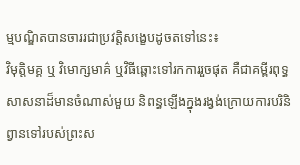ម្មបណ្ឌិតបានចាររជាប្រវត្តិសង្ខេបដូចតទៅនេះ៖
វិមុត្តិមគ្គ ឬ វិមោក្សមាគ៌ ឬវិធីឆ្ពោះទៅរកការរួចផុត គឺជាគម្ពីរពុទ្ធសាសនាដ៏មានចំណាស់មួយ និពន្ធឡើងក្នុងរង្វង់ក្រោយការបរិនិព្វានទៅរបស់ព្រះស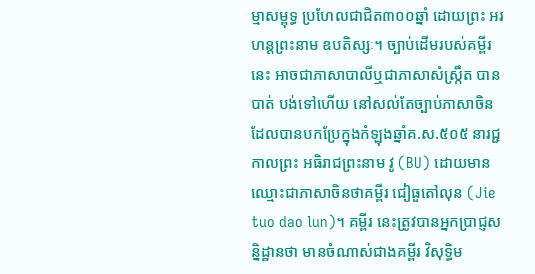ម្មាសម្ពុទ្ធ ប្រហែលជាជិត៣០០ឆ្នាំ ដោយព្រះ អរហន្តព្រះនាម ឧបតិស្សៈ។ ច្បាប់ដើមរបស់គម្ពីរនេះ អាចជាភាសាបាលីឬជាភាសាសំស្ក្រឹត បានបាត់ បង់ទៅហើយ នៅសល់តែច្បាប់ភាសាចិន ដែលបានបកប្រែក្នុងកំឡុងឆ្នាំគ.ស.៥០៥ នារជ្ជកាលព្រះ អធិរាជព្រះនាម វូ (BU) ដោយមានឈ្មោះជាភាសាចិនថាគម្ពីរ ជៀធួតៅលុន (Jie tuo dao lun)។ គម្ពីរ នេះត្រូវបានអ្នកប្រាជ្ញសន្និដ្ឋានថា មានចំណាស់ជាងគម្ពីរ វិសុទ្ធិម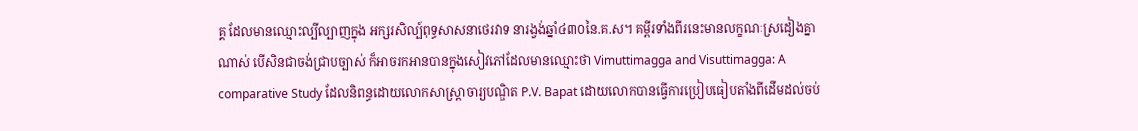គ្គ ដែលមានឈ្មោះល្បីល្បាញក្នុង អក្សរសិល្ប៍ពុទ្ធសាសនាថេរវាទ នារង្វង់ឆ្នាំ៤៣០នៃ.គ.ស។ គម្ពីរទាំងពីរនេះមានលក្ខណៈស្រដៀងគ្នា ណាស់ បើសិនជាចង់ជ្រាបច្បាស់ ក៏អាចរកអានបានក្នុងសៀវភៅដែលមានឈ្មោះថា Vimuttimagga and Visuttimagga: A comparative Study ដែលនិពន្ធដោយលោកសាស្ត្រាចារ្យបណ្ឌិត P.V. Bapat ដោយលោកបានធ្វើការប្រៀបធៀបតាំងពីដើមដល់ចប់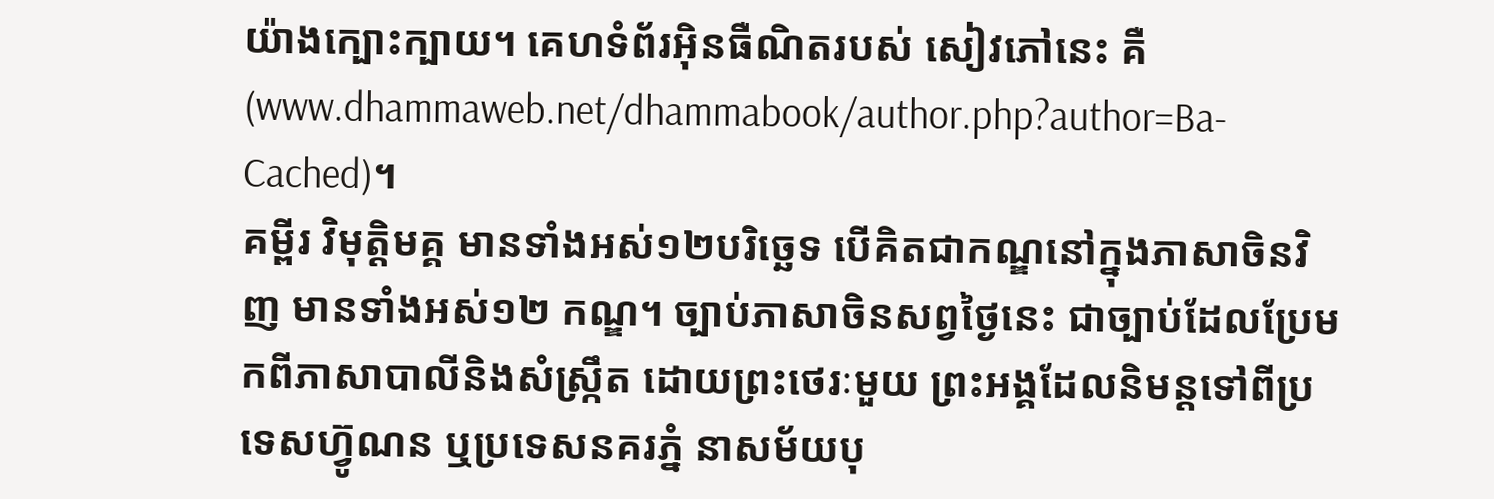យ៉ាងក្បោះក្បាយ។ គេហទំព័រអ៊ិនធឺណិតរបស់ សៀវភៅនេះ គឺ (www.dhammaweb.net/dhammabook/author.php?author=Ba-Cached)។
គម្ពីរ វិមុត្តិមគ្គ មានទាំងអស់១២បរិច្ឆេទ បើគិតជាកណ្ឌនៅក្នុងភាសាចិនវិញ មានទាំងអស់១២ កណ្ឌ។ ច្បាប់ភាសាចិនសព្វថ្ងៃនេះ ជាច្បាប់ដែលប្រែមកពីភាសាបាលីនិងសំស្ក្រឹត ដោយព្រះថេរៈមួយ ព្រះអង្គដែលនិមន្តទៅពីប្រទេសហ្វ៊ូណន ឬប្រទេសនគរភ្នំ នាសម័យបុ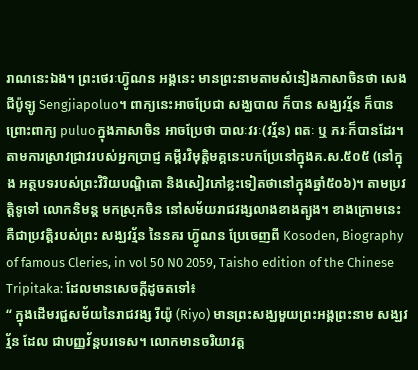រាណនេះឯង។ ព្រះថេរៈហ៊្វូណន អង្គនេះ មានព្រះនាមតាមសំនៀងភាសាចិនថា សេងជីប៉ូឡូ Sengjiapoluo។ ពាក្យនេះអាចប្រែជា សង្ឃបាល ក៏បាន សង្ឃវរ្ម័ន ក៏បាន ព្រោះពាក្យ puluoក្នុងភាសាចិន អាចប្រែថា បាលៈវរៈ(វរ្ម័ន) ពតៈ ឬ ភរៈក៏បានដែរ។តាមការស្រាវជ្រាវរបស់អ្នកប្រាជ្ញ គម្ពីរវិមុត្តិមគ្គនេះបកប្រែនៅក្នុងគ.ស.៥០៥ (នៅក្នុង អត្ថបទរបស់ព្រះវិរិយបណ្ឌិតោ និងសៀវភៅខ្លះទៀតថានៅក្នុងឆ្នាំ៥០៦)។ តាមប្រវត្តិទូទៅ លោកនិមន្ត មកស្រុកចិន នៅសម័យរាជវង្សលាងខាងត្បូង។ ខាងក្រោមនេះ គឺជាប្រវត្តិរបស់ព្រះ សង្ឃវរ័្មន នៃនគរ ហ៊្វូណន ប្រែចេញពី Kosoden, Biography of famous Cleries, in vol 50 N0 2059, Taisho edition of the Chinese Tripitaka: ដែលមានសេចក្តីដូចតទៅ៖
“ ក្នុងដើមរជ្ជសម័យនៃរាជវង្ស រីយ៉ូ (Riyo) មានព្រះសង្ឃមួយព្រះអង្គព្រះនាម សង្ឃវរ័្មន ដែល ជាបញ្ញវ័ន្តបរទេស។ លោកមានចរិយាវត្ត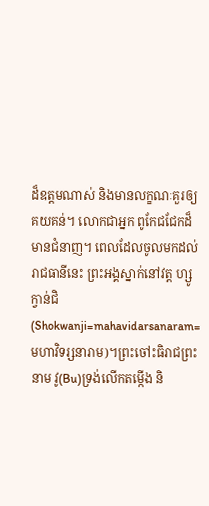ដ៏ឧត្តមណាស់ និងមានលក្ខណៈគួរឲ្យគយគន់។ លោកជាអ្នក ពូកែជជែកដ៏មានជំនាញ។ ពេលដែលចូលមកដល់រាជធានីនេះ ព្រះអង្គស្នាក់នៅវត្ត ហ្សូក្វាន់ជិ (Shokwanji=mahavidarsanaram=មហាវិទរ្សនារាម)។ព្រះចៅះធិរាជព្រះនាម វូ(Bu)ទ្រង់លើកតម្កើង និ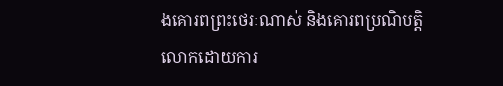ងគោរពព្រះថេរៈណាស់ និងគោរពប្រណិបត្តិលោកដោយការ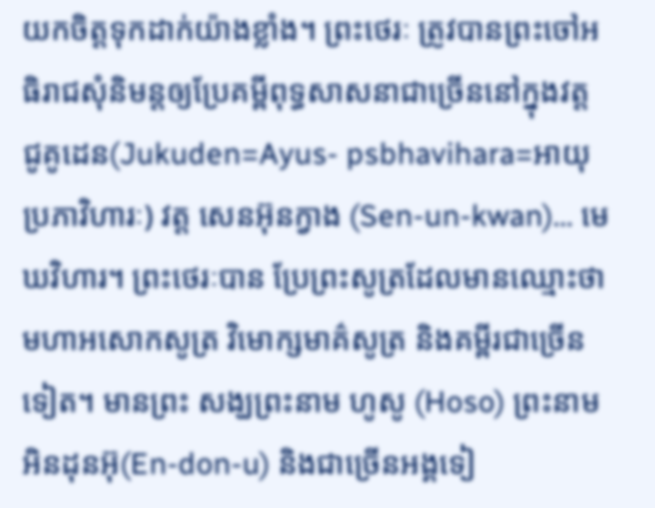យកចិត្តទុកដាក់យ៉ាងខ្លាំង។ ព្រះថេរៈ ត្រូវបានព្រះចៅអធិរាជសុំនិមន្តឲ្យប្រែគម្ពីពុទ្ធសាសនាជាច្រើននៅក្នុងវត្ត ជូគូដេន(Jukuden=Ayus- psbhavihara=អាយុប្រភាវិហារៈ) វត្ត សេនអ៊ុនក្វាង (Sen-un-kwan)… មេឃវិហារ។ ព្រះថេរៈបាន ប្រែព្រះសូត្រដែលមានឈ្មោះថា មហាអសោកសូត្រ វិមោក្សមាគ៌សូត្រ និងគម្ពីរជាច្រើនទៀត។ មានព្រះ សង្ឃព្រះនាម ហូសូ (Hoso) ព្រះនាម អិនដុនអ៊ុ(En-don-u) និងជាច្រើនអង្គទៀ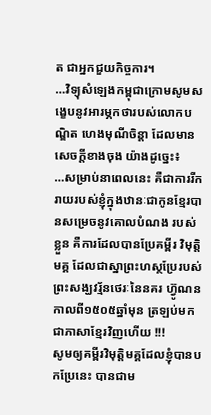ត ជាអ្នកជួយកិច្ចការ។
…វិទ្យុសំឡេងកម្ពុជាក្រោមសូមសង្ខេបនូវអារម្ភកថារបស់លោកបណ្ឌិត ហេងមុណីចិន្តា ដែលមាន សេចក្តីខាងចុង យ៉ាងដូច្នេះ៖
…សម្រាប់នាពេលនេះ គឺជាការរីករាយរបស់ខ្ញុំក្នុងឋានៈជាកូនខ្មែរបានសម្រេចនូវគោលបំណង របស់ខ្លួន គឺការដែលបានប្រែគម្ពីរ វិមុត្តិមគ្គ ដែលជាស្នាព្រះហស្ថប្រែរបស់ព្រះសង្ឃវរ័្មនថេរៈនៃនគរ ហ៊្វូណន កាលពី១៥០៥ឆ្នាំមុន ត្រឡប់មកជាភាសាខ្មែរវិញហើយ !!!
សូមឲ្យគម្ពីរវិមុត្តិមគ្គដែលខ្ញុំបានបកប្រែនេះ បានជាម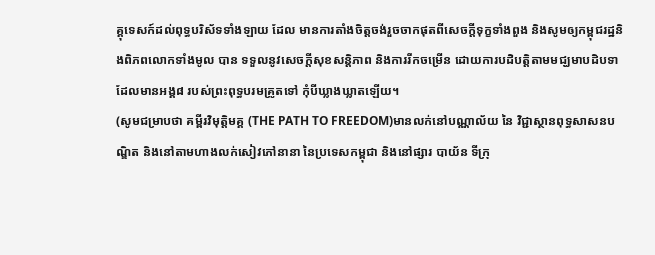គ្គុទេសក៍ដល់ពុទ្ធបរិស័ទទាំងឡាយ ដែល មានការតាំងចិត្តចង់រួចចាកផុតពីសេចក្តីទុក្ខទាំងពួង និងសូមឲ្យកម្ពុជរដ្ឋនិងពិភពលោកទាំងមូល បាន ទទួលនូវសេចក្តីសុខសន្តិភាព និងការរីកចម្រើន ដោយការបដិបត្តិតាមមជ្ឃមាបដិបទាដែលមានអង្គ៨ របស់ព្រះពុទ្ធបរមគ្រូតទៅ កុំបីឃ្លាងឃ្លាតឡើយ។
(សូមជម្រាបថា គម្ពីរវិមុតិ្តមគ្គ (THE PATH TO FREEDOM)មានលក់នៅបណ្ណាល័យ នៃ វិជ្ជាស្ថានពុទ្ធសាសនបណ្ឌិត និងនៅតាមហាងលក់សៀវភៅនានា នៃប្រទេសកម្ពុជា និងនៅផ្សារ បាយ័ន ទីក្រុ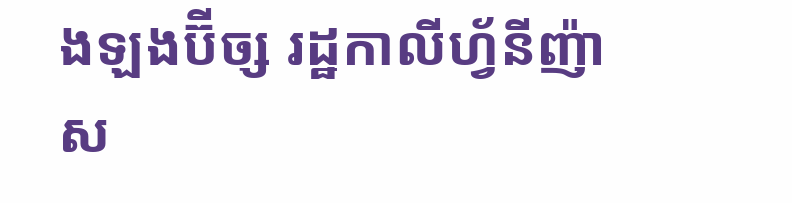ងឡងប៊ីច្ស រដ្ឋកាលីហ្វ័នីញ៉ា ស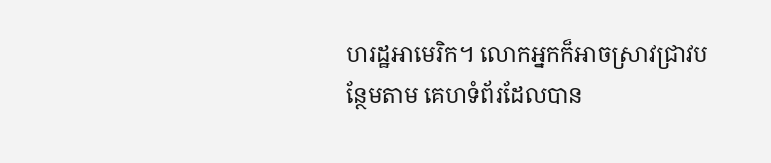ហរដ្ឋអាមេរិក។ លោកអ្នកក៏អាចស្រាវជ្រាវបន្ថែមតាម គេហទំព័រដែលបាន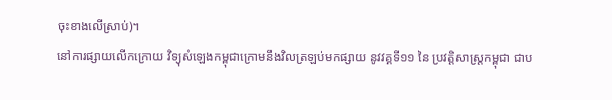ចុះខាងលើស្រាប់)។
នៅការផ្សាយលើកក្រោយ វិទ្យុសំឡេងកម្ពុជាក្រោមនឹងវិលត្រឡប់មកផ្សាយ នូវវគ្គទី១១ នៃ ប្រវត្តិសាស្ត្រកម្ពុជា ជាប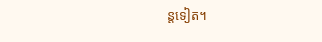ន្តទៀត។